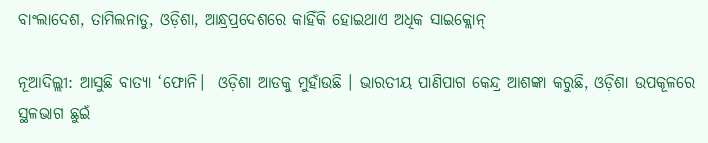ବାଂଲାଦେଶ, ତାମିଲନାଡୁ, ଓଡ଼ିଶା, ଆନ୍ଧ୍ରପ୍ରଦେଶରେ କାହିଁକି ହୋଇଥାଏ ଅଧିକ ସାଇକ୍ଲୋନ୍‌

ନୂଆଦିଲ୍ଲୀ: ଆସୁଛି ବାତ୍ୟା ‘ଫୋନି।  ଓଡ଼ିଶା ଆଡକୁ ମୁହାଁଉଛି । ଭାରତୀୟ ପାଣିପାଗ କେନ୍ଦ୍ର ଆଶଙ୍କା କରୁଛି, ଓଡ଼ିଶା ଉପକୂଳରେ ସ୍ଥଳଭାଗ ଛୁଇଁ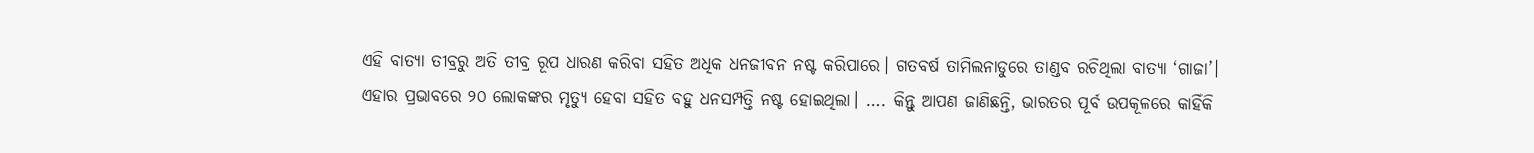ଏହି ବାତ୍ୟା ତୀବ୍ରରୁ ଅତି ତୀବ୍ର ରୂପ ଧାରଣ କରିବା ସହିତ ଅଧିକ ଧନଜୀବନ ନଷ୍ଟ କରିପାରେ। ଗତବର୍ଷ ତାମିଲନାଡୁରେ ତାଣ୍ଡବ ରଚିଥିଲା ବାତ୍ୟା ‘ଗାଜା’। ଏହାର ପ୍ରଭାବରେ ୨୦ ଲୋକଙ୍କର ମୃତ୍ୟୁ ହେବା ସହିତ ବହୁ ଧନସମ୍ପତ୍ତି ନଷ୍ଟ ହୋଇଥିଲା। …. କିନ୍ତୁ ଆପଣ ଜାଣିଛନ୍ତି, ଭାରତର ପୂର୍ବ ଉପକୂଳରେ କାହିଁକି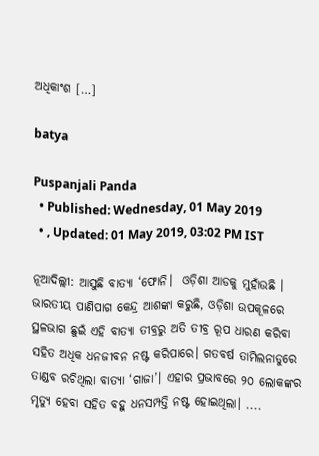ଅଧିକାଂଶ […]

batya

Puspanjali Panda
  • Published: Wednesday, 01 May 2019
  • , Updated: 01 May 2019, 03:02 PM IST

ନୂଆଦିଲ୍ଲୀ: ଆସୁଛି ବାତ୍ୟା ‘ଫୋନି।  ଓଡ଼ିଶା ଆଡକୁ ମୁହାଁଉଛି । ଭାରତୀୟ ପାଣିପାଗ କେନ୍ଦ୍ର ଆଶଙ୍କା କରୁଛି, ଓଡ଼ିଶା ଉପକୂଳରେ ସ୍ଥଳଭାଗ ଛୁଇଁ ଏହି ବାତ୍ୟା ତୀବ୍ରରୁ ଅତି ତୀବ୍ର ରୂପ ଧାରଣ କରିବା ସହିତ ଅଧିକ ଧନଜୀବନ ନଷ୍ଟ କରିପାରେ। ଗତବର୍ଷ ତାମିଲନାଡୁରେ ତାଣ୍ଡବ ରଚିଥିଲା ବାତ୍ୟା ‘ଗାଜା’। ଏହାର ପ୍ରଭାବରେ ୨୦ ଲୋକଙ୍କର ମୃତ୍ୟୁ ହେବା ସହିତ ବହୁ ଧନସମ୍ପତ୍ତି ନଷ୍ଟ ହୋଇଥିଲା। ....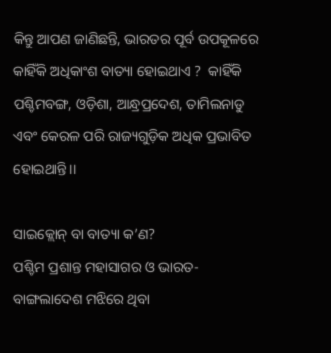କିନ୍ତୁ ଆପଣ ଜାଣିଛନ୍ତି, ଭାରତର ପୂର୍ବ ଉପକୂଳରେ କାହିଁକି ଅଧିକାଂଶ ବାତ୍ୟା ହୋଇଥାଏ ?  କାହିଁକି ପଶ୍ଚିମବଙ୍ଗ, ଓଡ଼ିଶା, ଆନ୍ଧ୍ରପ୍ରଦେଶ, ତାମିଲନାଡୁ ଏବଂ କେରଳ ପରି ରାଜ୍ୟଗୁଡ଼ିକ ଅଧିକ ପ୍ରଭାବିତ ହୋଇଥାନ୍ତି।।

ସାଇକ୍ଲୋନ୍‌ ବା ବାତ୍ୟା କ’ଣ?
ପଶ୍ଚିମ ପ୍ରଶାନ୍ତ ମହାସାଗର ଓ ଭାରତ-ବାଙ୍ଗଲାଦେଶ ମଝିରେ ଥିବା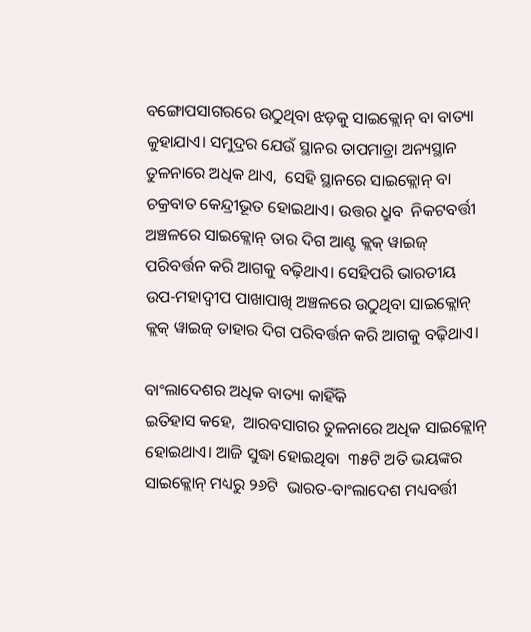ବଙ୍ଗୋପସାଗରରେ ଉଠୁଥିବା ଝଡ଼କୁ ସାଇକ୍ଲୋନ୍‌ ବା ବାତ୍ୟା କୁହାଯାଏ। ସମୁଦ୍ରର ଯେଉଁ ସ୍ଥାନର ତାପମାତ୍ରା ଅନ୍ୟସ୍ଥାନ ତୁଳନାରେ ଅଧିକ ଥାଏ,  ସେହି ସ୍ଥାନରେ ସାଇକ୍ଲୋନ୍‌ ବା ଚକ୍ରବାତ କେନ୍ଦ୍ରୀଭୂତ ହୋଇଥାଏ। ଉତ୍ତର ଧ୍ରୁବ  ନିକଟବର୍ତ୍ତୀ ଅଞ୍ଚଳରେ ସାଇକ୍ଲୋନ୍‌ ତାର ଦିଗ ଆଣ୍ଟ କ୍ଲକ୍‌ ୱାଇଜ୍ ପରିବର୍ତ୍ତନ କରି ଆଗକୁ ବଢ଼ିଥାଏ। ସେହିପରି ଭାରତୀୟ ଉପ-ମହାଦ୍ୱୀପ ପାଖାପାଖି ଅଞ୍ଚଳରେ ଉଠୁଥିବା ସାଇକ୍ଲୋନ୍‌ କ୍ଲକ୍‌ ୱାଇଜ୍ ତାହାର ଦିଗ ପରିବର୍ତ୍ତନ କରି ଆଗକୁ ବଢ଼ିଥାଏ।

ବାଂଲାଦେଶର ଅଧିକ ବାତ୍ୟା କାହିଁକି
ଇତିହାସ କହେ,  ଆରବସାଗର ତୁଳନାରେ ଅଧିକ ସାଇକ୍ଲୋନ୍‌ ହୋଇଥାଏ। ଆଜି ସୁଦ୍ଧା ହୋଇଥିବା  ୩୫ଟି ଅତି ଭୟଙ୍କର ସାଇକ୍ଲୋନ୍‌ ମଧ୍ୟରୁ ୨୬ଟି  ଭାରତ-ବାଂଲାଦେଶ ମଧ୍ୟବର୍ତ୍ତୀ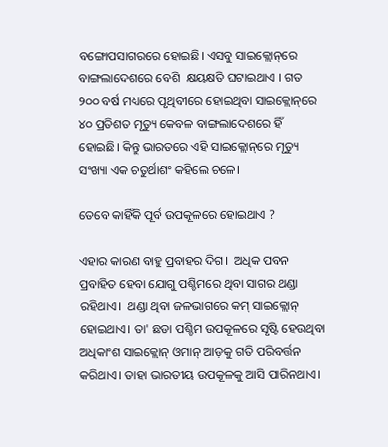ବଙ୍ଗୋପସାଗରରେ ହୋଇଛି। ଏସବୁ ସାଇକ୍ଲୋନ୍‌ରେ ବାଙ୍ଗଲାଦେଶରେ ବେଶି  କ୍ଷୟକ୍ଷତି ଘଟାଇଥାଏ । ଗତ ୨୦୦ ବର୍ଷ ମଧ୍ୟରେ ପୃଥିବୀରେ ହୋଇଥିବା ସାଇକ୍ଲୋନ୍‌ରେ ୪୦ ପ୍ରତିଶତ ମୃତ୍ୟୁ କେବଳ ବାଙ୍ଗଲାଦେଶରେ ହିଁ ହୋଇଛି। କିନ୍ତୁ ଭାରତରେ ଏହି ସାଇକ୍ଲୋନ୍‌ରେ ମୃତ୍ୟୁ ସଂଖ୍ୟା ଏକ ଚତୁର୍ଥାଶଂ କହିଲେ ଚଳେ।

ତେବେ କାହିଁକି ପୂର୍ବ ଉପକୂଳରେ ହୋଇଥାଏ ?

ଏହାର କାରଣ ବାହୁ ପ୍ରବାହର ଦିଗ।  ଅଧିକ ପବନ ପ୍ରବାହିତ ହେବା ଯୋଗୁ ପଶ୍ଚିମରେ ଥିବା ସାଗର ଥଣ୍ଡା ରହିଥାଏ।  ଥଣ୍ଡା ଥିବା ଜଳଭାଗରେ କମ୍‌ ସାଇକ୍ଲୋନ୍‌ ହୋଇଥାଏ। ତା' ଛଡା ପଶ୍ଚିମ ଉପକୂଳରେ ସୃଷ୍ଟି ହେଉଥିବା ଅଧିକାଂଶ ସାଇକ୍ଲୋନ୍‌ ଓମାନ୍‌ ଆଡ଼କୁ ଗତି ପରିବର୍ତ୍ତନ କରିଥାଏ। ତାହା ଭାରତୀୟ ଉପକୂଳକୁ ଆସି ପାରିନଥାଏ।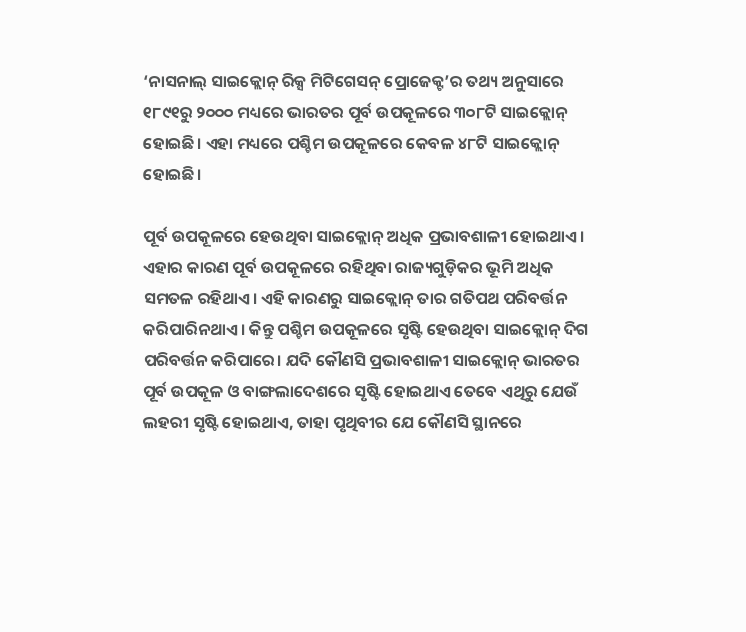‘ନାସନାଲ୍‌ ସାଇକ୍ଲୋନ୍‌ ରିକ୍ସ ମିଟିଗେସନ୍‌ ପ୍ରୋଜେକ୍ଟ’ର ତଥ୍ୟ ଅନୁସାରେ ୧୮୯୧ରୁ ୨୦୦୦ ମଧ୍ୟରେ ଭାରତର ପୂର୍ବ ଉପକୂଳରେ ୩୦୮ଟି ସାଇକ୍ଲୋନ୍‌ ହୋଇଛି। ଏହା ମଧ୍ୟରେ ପଶ୍ଚିମ ଉପକୂଳରେ କେବଳ ୪୮ଟି ସାଇକ୍ଲୋନ୍‌ ହୋଇଛି।

ପୂର୍ବ ଉପକୂଳରେ ହେଉଥିବା ସାଇକ୍ଲୋନ୍‌ ଅଧିକ ପ୍ରଭାବଶାଳୀ ହୋଇଥାଏ। ଏହାର କାରଣ ପୂର୍ବ ଉପକୂଳରେ ରହିଥିବା ରାଜ୍ୟଗୁଡ଼ିକର ଭୂମି ଅଧିକ ସମତଳ ରହିଥାଏ। ଏହି କାରଣରୁ ସାଇକ୍ଲୋନ୍‌ ତାର ଗତିପଥ ପରିବର୍ତ୍ତନ କରିପାରିନଥାଏ। କିନ୍ତୁ ପଶ୍ଚିମ ଉପକୂଳରେ ସୃଷ୍ଟି ହେଉଥିବା ସାଇକ୍ଲୋନ୍‌ ଦିଗ ପରିବର୍ତ୍ତନ କରିପାରେ। ଯଦି କୌଣସି ପ୍ରଭାବଶାଳୀ ସାଇକ୍ଲୋନ୍‌ ଭାରତର ପୂର୍ବ ଉପକୂଳ ଓ ବାଙ୍ଗଲାଦେଶରେ ସୃଷ୍ଟି ହୋଇଥାଏ ତେବେ ଏଥିରୁ ଯେଉଁ ଲହରୀ ସୃଷ୍ଟି ହୋଇଥାଏ, ତାହା ପୃଥିବୀର ଯେ କୌଣସି ସ୍ଥାନରେ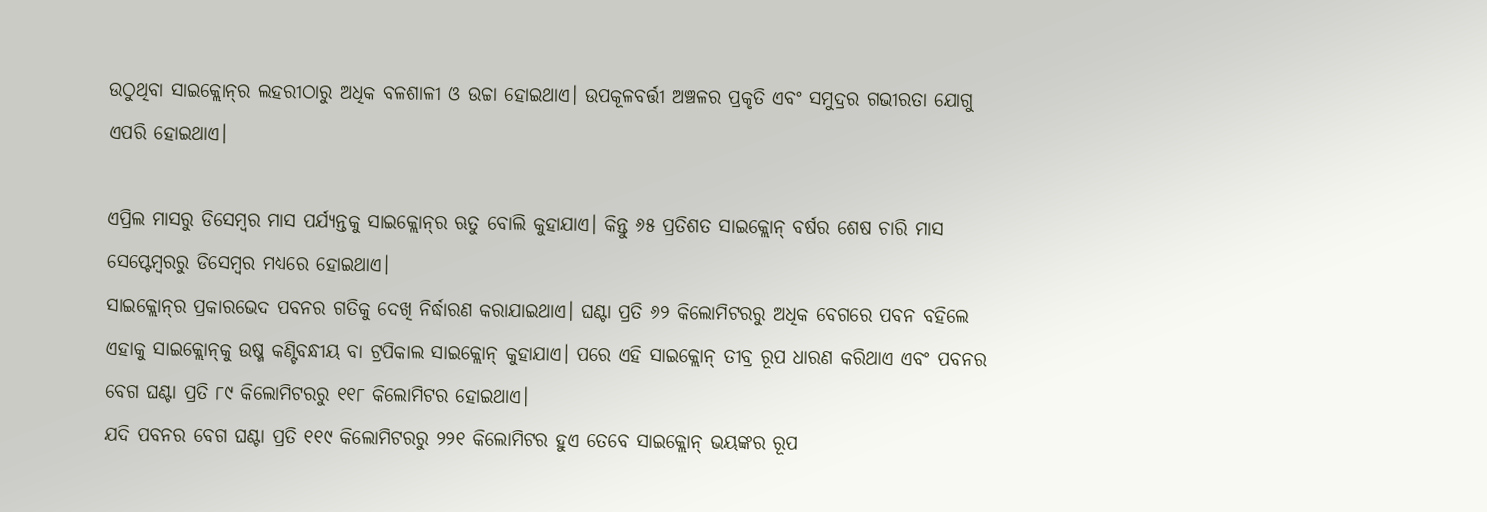ଉଠୁଥିବା ସାଇକ୍ଲୋନ୍‌ର ଲହରୀଠାରୁ ଅଧିକ ବଳଶାଳୀ ଓ ଉଚ୍ଚା ହୋଇଥାଏ। ଉପକୂଳବର୍ତ୍ତୀ ଅଞ୍ଚଳର ପ୍ରକୃତି ଏବଂ ସମୁଦ୍ରର ଗଭୀରତା ଯୋଗୁ ଏପରି ହୋଇଥାଏ।

ଏପ୍ରିଲ ମାସରୁ ଡିସେମ୍ୱର ମାସ ପର୍ଯ୍ୟନ୍ତକୁ ସାଇକ୍ଲୋନ୍‌ର ଋତୁ ବୋଲି କୁହାଯାଏ। କିନ୍ତୁ ୬୫ ପ୍ରତିଶତ ସାଇକ୍ଲୋନ୍‌ ବର୍ଷର ଶେଷ ଚାରି ମାସ ସେପ୍ଟେମ୍ୱରରୁ ଡିସେମ୍ୱର ମଧ୍ୟରେ ହୋଇଥାଏ।
ସାଇକ୍ଲୋନ୍‌ର ପ୍ରକାରଭେଦ ପବନର ଗତିକୁ ଦେଖି ନିର୍ଦ୍ଧାରଣ କରାଯାଇଥାଏ। ଘଣ୍ଟା ପ୍ରତି ୬୨ କିଲୋମିଟରରୁ ଅଧିକ ବେଗରେ ପବନ ବହିଲେ ଏହାକୁ ସାଇକ୍ଲୋନ୍‌କୁ ଉଷ୍ମ କଣ୍ଟିବନ୍ଧୀୟ ବା ଟ୍ରପିକାଲ ସାଇକ୍ଲୋନ୍‌ କୁହାଯାଏ। ପରେ ଏହି ସାଇକ୍ଲୋନ୍‌ ତୀବ୍ର ରୂପ ଧାରଣ କରିଥାଏ ଏବଂ ପବନର ବେଗ ଘଣ୍ଟା ପ୍ରତି ୮୯ କିଲୋମିଟରରୁ ୧୧୮ କିଲୋମିଟର ହୋଇଥାଏ।
ଯଦି ପବନର ବେଗ ଘଣ୍ଟା ପ୍ରତି ୧୧୯ କିଲୋମିଟରରୁ ୨୨୧ କିଲୋମିଟର ହୁଏ ତେବେ ସାଇକ୍ଲୋନ୍‌ ଭୟଙ୍କର ରୂପ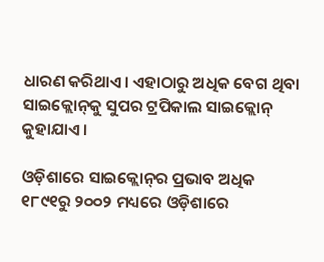ଧାରଣ କରିଥାଏ। ଏହାଠାରୁ ଅଧିକ ବେଗ ଥିବା ସାଇକ୍ଲୋନ୍‌କୁ ସୁପର ଟ୍ରପିକାଲ ସାଇକ୍ଲୋନ୍‌ କୁହାଯାଏ।

ଓଡ଼ିଶାରେ ସାଇକ୍ଲୋନ୍‌ର ପ୍ରଭାବ ଅଧିକ
୧୮୯୧ରୁ ୨୦୦୨ ମଧ୍ୟରେ ଓଡ଼ିଶାରେ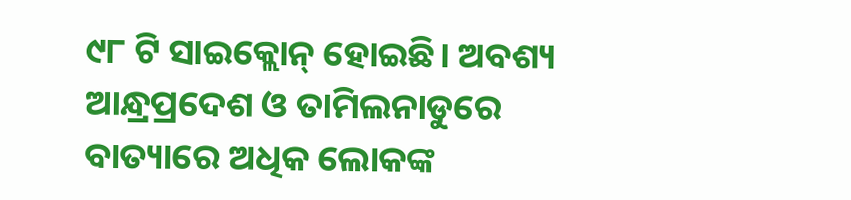୯୮ ଟି ସାଇକ୍ଲୋନ୍‌ ହୋଇଛି। ଅବଶ୍ୟ ଆନ୍ଧ୍ରପ୍ରଦେଶ ଓ ତାମିଲନାଡୁରେ ବାତ୍ୟାରେ ଅଧିକ ଲୋକଙ୍କ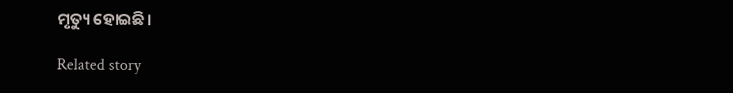ମୃତ୍ୟୁ ହୋଇଛି।

Related story